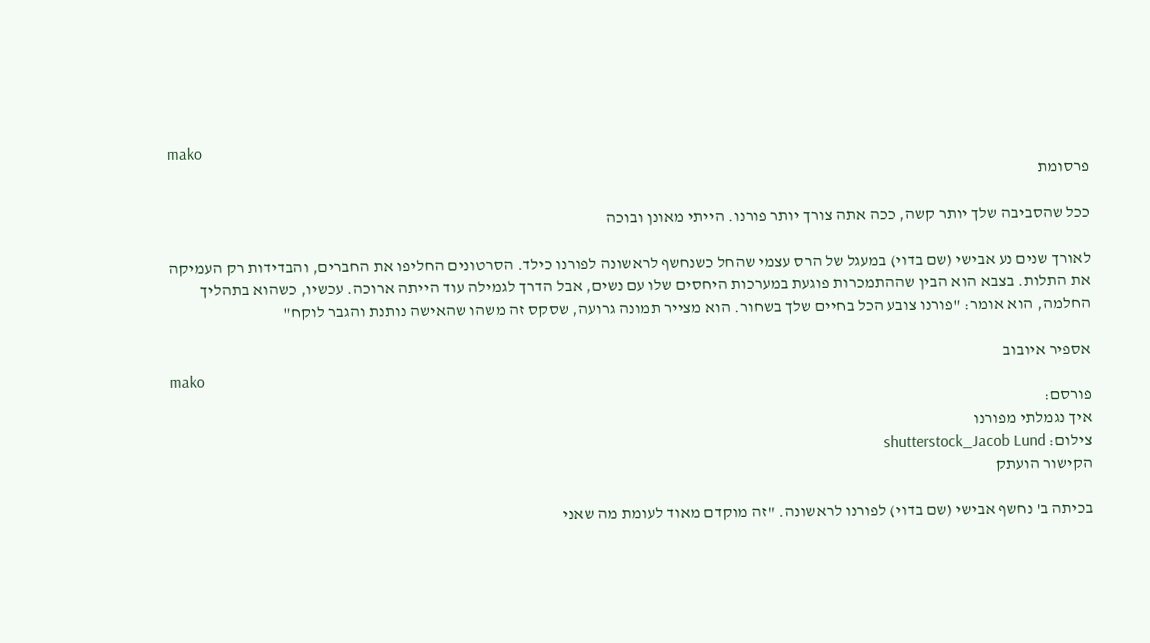mako
פרסומת

ככל שהסביבה שלך יותר קשה, ככה אתה צורך יותר פורנו. הייתי מאונן ובוכה

לאורך שנים נע אבישי (שם בדוי) במעגל של הרס עצמי שהחל כשנחשף לראשונה לפורנו כילד. הסרטונים החליפו את החברים, והבדידות רק העמיקה את התלות. בצבא הוא הבין שההתמכרות פוגעת במערכות היחסים שלו עם נשים, אבל הדרך לגמילה עוד הייתה ארוכה. עכשיו, כשהוא בתהליך החלמה, הוא אומר: "פורנו צובע הכל בחיים שלך בשחור. הוא מצייר תמונה גרועה, שסקס זה משהו שהאישה נותנת והגבר לוקח"

אספיר איובוב
mako
פורסם:
איך נגמלתי מפורנו
צילום: shutterstock_Jacob Lund
הקישור הועתק

בכיתה ב' נחשף אבישי (שם בדוי) לפורנו לראשונה. "זה מוקדם מאוד לעומת מה שאני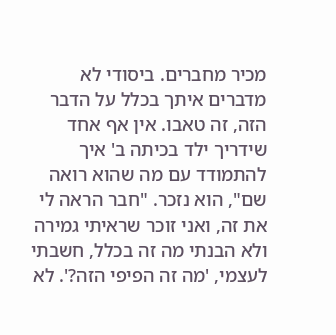מכיר מחברים. ביסודי לא מדברים איתך בכלל על הדבר הזה, זה טאבו. אין אף אחד שידריך ילד בכיתה ב' איך להתמודד עם מה שהוא רואה שם", הוא נזכר. "חבר הראה לי את זה, ואני זוכר שראיתי גמירה ולא הבנתי מה זה בכלל, חשבתי לעצמי, 'מה זה הפיפי הזה?'. לא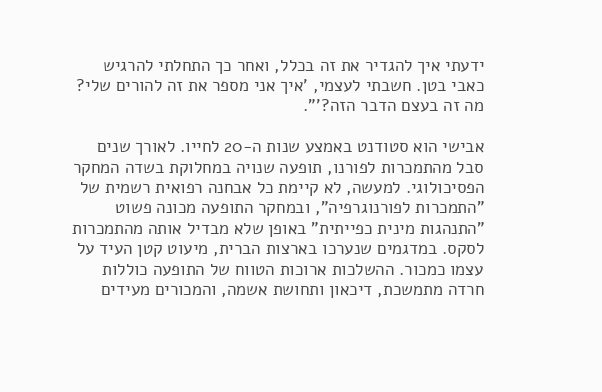ידעתי איך להגדיר את זה בכלל, ואחר כך התחלתי להרגיש כאבי בטן. חשבתי לעצמי, 'איך אני מספר את זה להורים שלי? מה זה בעצם הדבר הזה?'".

אבישי הוא סטודנט באמצע שנות ה-20 לחייו. לאורך שנים סבל מהתמכרות לפורנו, תופעה שנויה במחלוקת בשדה המחקר הפסיכולוגי. למעשה, לא קיימת כל אבחנה רפואית רשמית של "התמכרות לפורנוגרפיה", ובמחקר התופעה מכונה פשוט "התנהגות מינית כפייתית" באופן שלא מבדיל אותה מהתמכרות לסקס. במדגמים שנערכו בארצות הברית, מיעוט קטן העיד על עצמו כמכור. ההשלכות ארוכות הטווח של התופעה כוללות חרדה מתמשכת, דיכאון ותחושת אשמה, והמכורים מעידים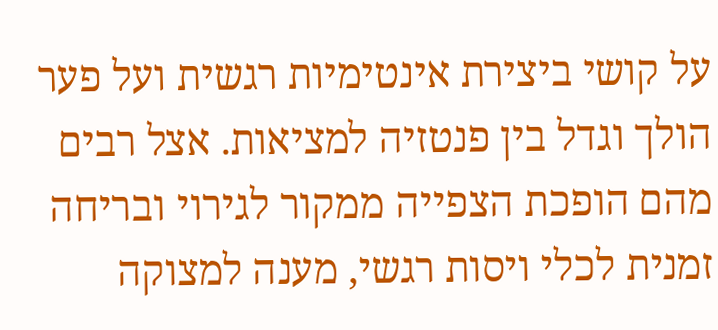על קושי ביצירת אינטימיות רגשית ועל פער הולך וגדל בין פנטזיה למציאות. אצל רבים מהם הופכת הצפייה ממקור לגירוי ובריחה זמנית לכלי ויסות רגשי, מענה למצוקה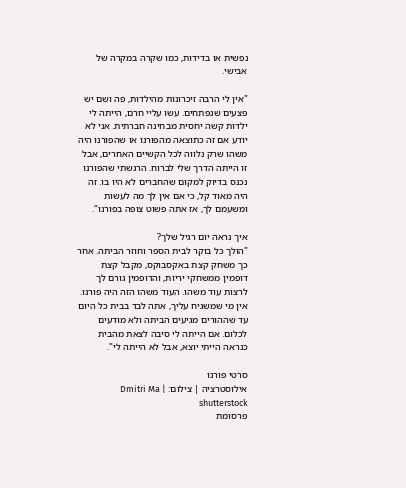נפשית או בדידות, כמו שקרה במקרה של אבישי.

"אין לי הרבה זיכרונות מהילדות, פה ושם יש פצעים שנפתחים. עשו עליי חרם, הייתה לי ילדות קשה יחסית מבחינה חברתית. אני לא יודע אם זה כתוצאה מהפורנו או שהפורנו היה משהו שרק נלווה לכל הקשיים האחרים, אבל זו הייתה הדרך שלי לברוח. הרגשתי שהפורנו נכנס בדיוק למקום שהחברים לא היו בו. זה היה מאוד קל, כי אם אין לך מה לעשות ומשעמם לך, אז אתה פשוט צופה בפורנו".

איך נראה יום רגיל שלך?
"הולך כל בוקר לבית הספר וחוזר הביתה. אחר כך משחק קצת באקסבוקס, מקבל קצת דופמין ממשחקי יריות, והדופמין גורם לך לרצות עוד משהו. העוד משהו הזה היה פורנו. אין מי שמשגיח עליך, אתה לבד בבית כל היום עד שההורים מגיעים הביתה ולא מודעים לכלום. אם הייתה לי סיבה לצאת מהבית כנראה הייתי יוצא, אבל לא הייתה לי".

סרטי פורנו
אילוסטרציה | צילום: Dmitri Ma | shutterstock
פרסומת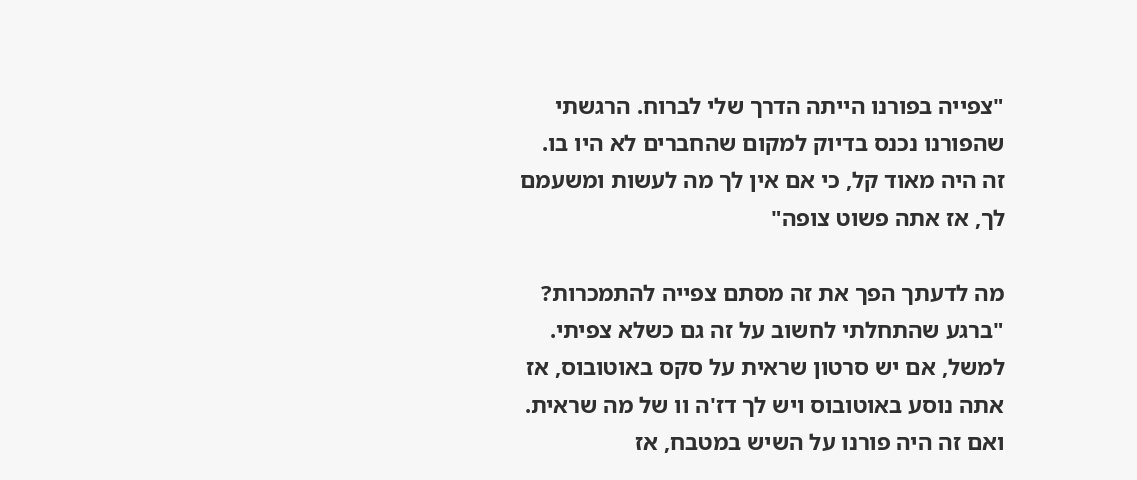"צפייה בפורנו הייתה הדרך שלי לברוח. הרגשתי שהפורנו נכנס בדיוק למקום שהחברים לא היו בו. זה היה מאוד קל, כי אם אין לך מה לעשות ומשעמם לך, אז אתה פשוט צופה"

מה לדעתך הפך את זה מסתם צפייה להתמכרות?
"ברגע שהתחלתי לחשוב על זה גם כשלא צפיתי. למשל, אם יש סרטון שראית על סקס באוטובוס, אז אתה נוסע באוטובוס ויש לך דז'ה וו של מה שראית. ואם זה היה פורנו על השיש במטבח, אז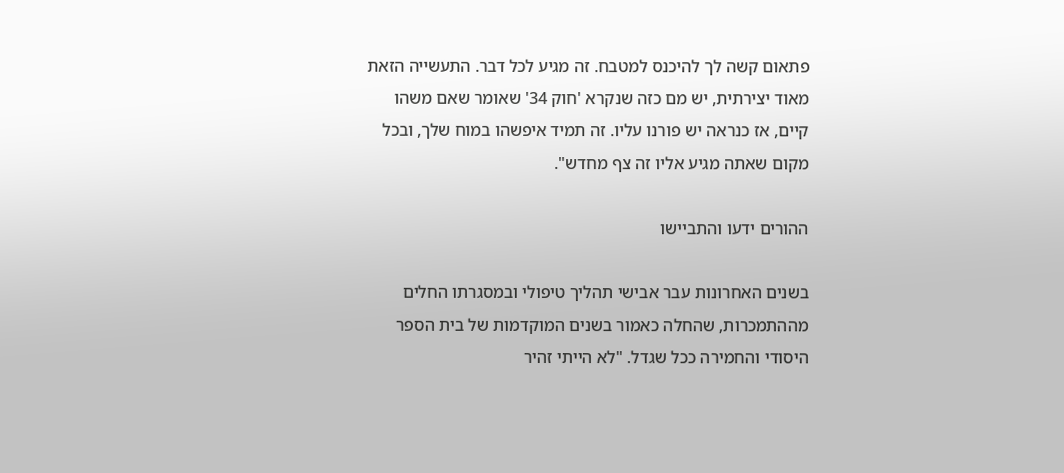פתאום קשה לך להיכנס למטבח. זה מגיע לכל דבר. התעשייה הזאת מאוד יצירתית, יש מם כזה שנקרא 'חוק 34' שאומר שאם משהו קיים, אז כנראה יש פורנו עליו. זה תמיד איפשהו במוח שלך, ובכל מקום שאתה מגיע אליו זה צף מחדש".

ההורים ידעו והתביישו

בשנים האחרונות עבר אבישי תהליך טיפולי ובמסגרתו החלים מההתמכרות, שהחלה כאמור בשנים המוקדמות של בית הספר היסודי והחמירה ככל שגדל. "לא הייתי זהיר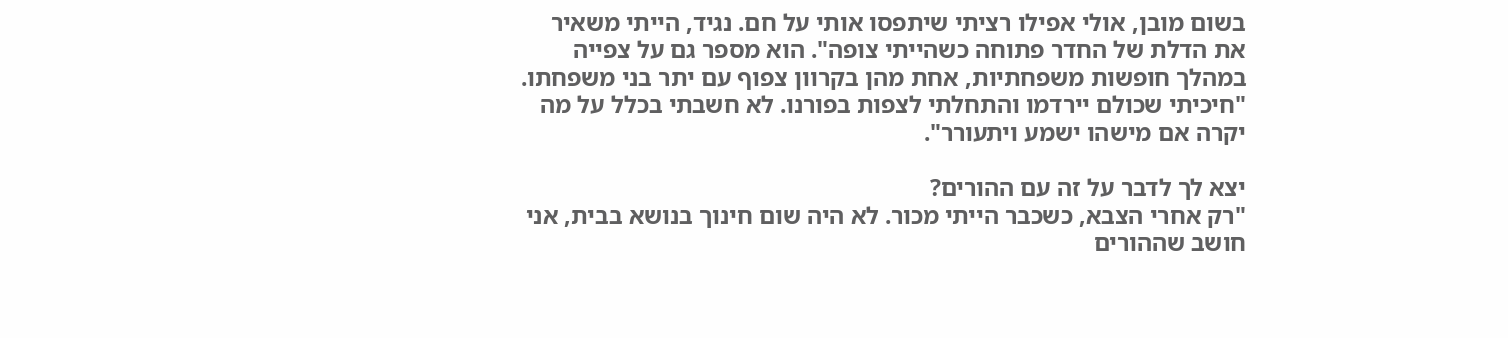בשום מובן, אולי אפילו רציתי שיתפסו אותי על חם. נגיד, הייתי משאיר את הדלת של החדר פתוחה כשהייתי צופה". הוא מספר גם על צפייה במהלך חופשות משפחתיות, אחת מהן בקרוון צפוף עם יתר בני משפחתו. "חיכיתי שכולם יירדמו והתחלתי לצפות בפורנו. לא חשבתי בכלל על מה יקרה אם מישהו ישמע ויתעורר".

יצא לך לדבר על זה עם ההורים?
"רק אחרי הצבא, כשכבר הייתי מכור. לא היה שום חינוך בנושא בבית, אני חושב שההורים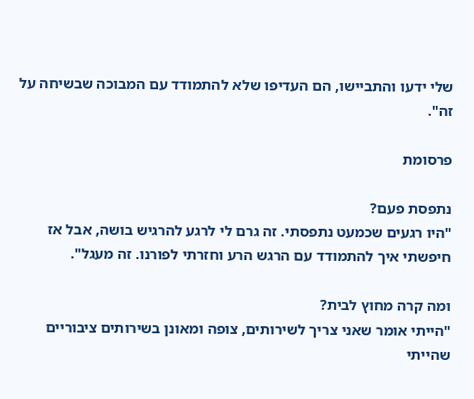שלי ידעו והתביישו, הם העדיפו שלא להתמודד עם המבוכה שבשיחה על זה".

פרסומת

נתפסת פעם?
"היו רגעים שכמעט נתפסתי. זה גרם לי לרגע להרגיש בושה, אבל אז חיפשתי איך להתמודד עם הרגש הרע וחזרתי לפורנו. זה מעגל".

ומה קרה מחוץ לבית?
"הייתי אומר שאני צריך לשירותים, צופה ומאונן בשירותים ציבוריים שהייתי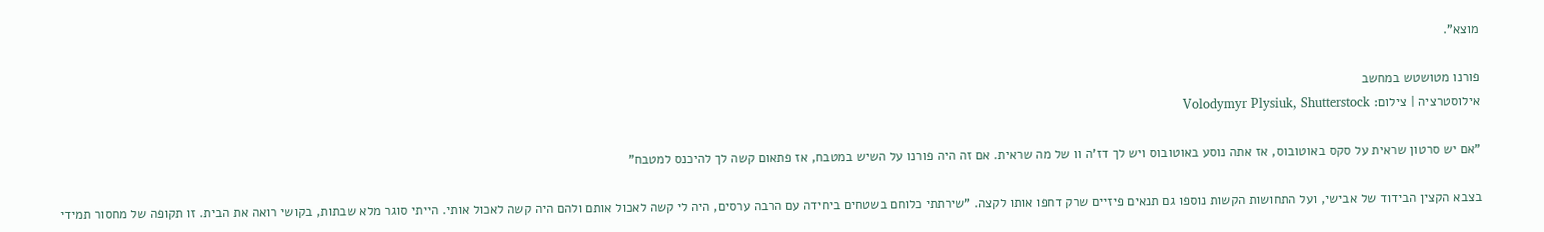מוצא".

פורנו מטושטש במחשב
אילוסטרציה | צילום: Volodymyr Plysiuk, Shutterstock

"אם יש סרטון שראית על סקס באוטובוס, אז אתה נוסע באוטובוס ויש לך דז'ה וו של מה שראית. אם זה היה פורנו על השיש במטבח, אז פתאום קשה לך להיכנס למטבח"

בצבא הקצין הבידוד של אבישי, ועל התחושות הקשות נוספו גם תנאים פיזיים שרק דחפו אותו לקצה. "שירתתי כלוחם בשטחים ביחידה עם הרבה ערסים, היה לי קשה לאכול אותם ולהם היה קשה לאכול אותי. הייתי סוגר מלא שבתות, בקושי רואה את הבית. זו תקופה של מחסור תמידי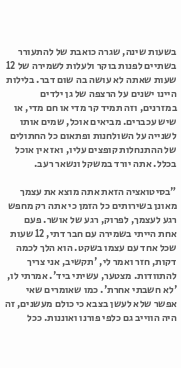בשעות שינה, שגרה כואבת של להתעורר בשתיים לפנות בוקר ולעלות לשמירה של 12 שעות שאתה לא עושה בה שום דבר. בלילות היינו ישנים על הרצפה של גן ילדים במזרנים, וזה תמיד קר מדי או חם מדי, או שיש עכברים. מביאים אוכל, שמים אותו לשנייה על השולחנות ופתאום כל החתולים של ההתנחלות קופצים עליו, ואז אין אוכל בכלל. אתה יורד במשקל ונשאר רעב.

"בסיטואציה הזאת אתה מוצא את עצמך מאונן בשירותים כל הזמן כי אתה רק מחפש רגע לעצמך, לפרוק, רגע של אושר. פעם אחת הייתי בשמירה עם חבר דתי, 12 שעות שכל אחד עם עצמו בשקט. הוא הלך לכמה דקות, חזר ואמר לי, 'תקשיב, אני צריך להתוודות. מצטער, עשיתי ביד'. אמרתי לו, 'לא חשבתי אחרת'. כמו שאומרים שאי אפשר שלא לעשן בצבא כי כולם מעשנים, זה היה הווייב גם כלפי פורנו ואוננות. ככל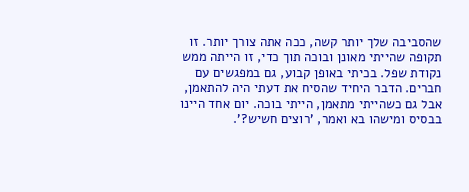שהסביבה שלך יותר קשה, ככה אתה צורך יותר. זו תקופה שהייתי מאונן ובוכה תוך כדי, זו הייתה ממש נקודת שפל. בכיתי באופן קבוע, גם במפגשים עם חברים. הדבר היחיד שהסיח את דעתי היה להתאמן, אבל גם כשהייתי מתאמן, הייתי בוכה. יום אחד היינו בבסיס ומישהו בא ואמר, 'רוצים חשיש?'.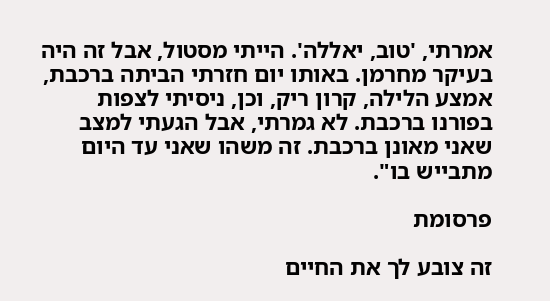אמרתי, 'טוב, יאללה'. הייתי מסטול, אבל זה היה בעיקר מחרמן. באותו יום חזרתי הביתה ברכבת, אמצע הלילה, קרון ריק, וכן, ניסיתי לצפות בפורנו ברכבת. לא גמרתי, אבל הגעתי למצב שאני מאונן ברכבת. זה משהו שאני עד היום מתבייש בו".

פרסומת

זה צובע לך את החיים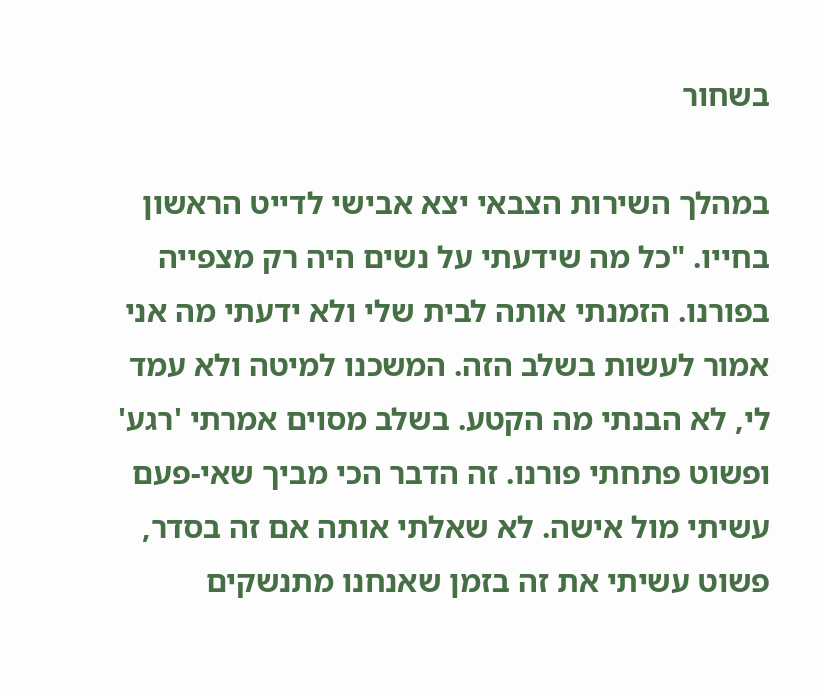בשחור

במהלך השירות הצבאי יצא אבישי לדייט הראשון בחייו. "כל מה שידעתי על נשים היה רק מצפייה בפורנו. הזמנתי אותה לבית שלי ולא ידעתי מה אני אמור לעשות בשלב הזה. המשכנו למיטה ולא עמד לי, לא הבנתי מה הקטע. בשלב מסוים אמרתי 'רגע' ופשוט פתחתי פורנו. זה הדבר הכי מביך שאי-פעם עשיתי מול אישה. לא שאלתי אותה אם זה בסדר, פשוט עשיתי את זה בזמן שאנחנו מתנשקים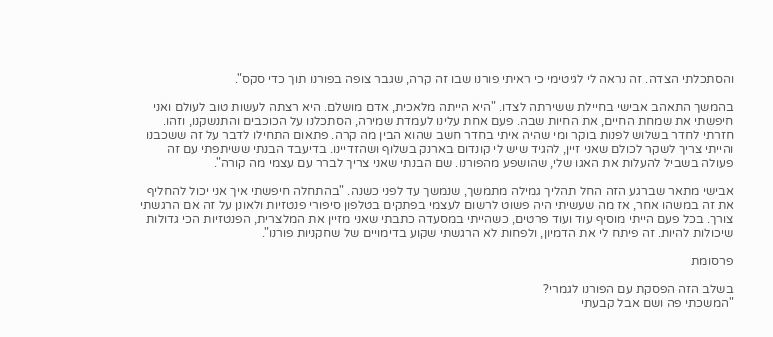והסתכלתי הצדה. זה נראה לי לגיטימי כי ראיתי פורנו שבו זה קרה, שגבר צופה בפורנו תוך כדי סקס".

בהמשך התאהב אבישי בחיילת ששירתה לצדו. "היא הייתה מלאכית, אדם מושלם. היא רצתה לעשות טוב לעולם ואני חיפשתי את שמחת החיים, את החיות שבה. פעם אחת עלינו לעמדת שמירה, הסתכלנו על הכוכבים והתנשקנו, וזהו. חזרתי לחדר בשלוש לפנות בוקר ומי שהיה איתי בחדר חשב שהוא הבין מה קרה. פתאום התחילו לדבר על זה ששכבנו והייתי צריך לשקר לכולם שאני זיין, להגיד שיש לי קונדום בארנק בשלוף ושהזדיינו. בדיעבד הבנתי ששיתפתי עם זה פעולה בשביל להעלות את האגו שלי, שהושפע מהפורנו. שם הבנתי שאני צריך לברר עם עצמי מה קורה".

אבישי מתאר שברגע הזה החל תהליך גמילה מתמשך, שנמשך עד לפני כשנה. "בהתחלה חיפשתי איך אני יכול להחליף את זה במשהו אחר, אז מה שעשיתי היה פשוט לרשום לעצמי בפתקים בטלפון סיפורי פנטזיות ולאונן על זה אם הרגשתי צורך. בכל פעם הייתי מוסיף עוד ועוד פרטים, כשהייתי במסעדה כתבתי שאני מזיין את המלצרית, הפנטזיות הכי גדולות שיכולות להיות. זה פיתח לי את הדמיון, ולפחות לא הרגשתי שקוע בדימויים של שחקניות פורנו".

פרסומת

בשלב הזה הפסקת עם הפורנו לגמרי?
"המשכתי פה ושם אבל קבעתי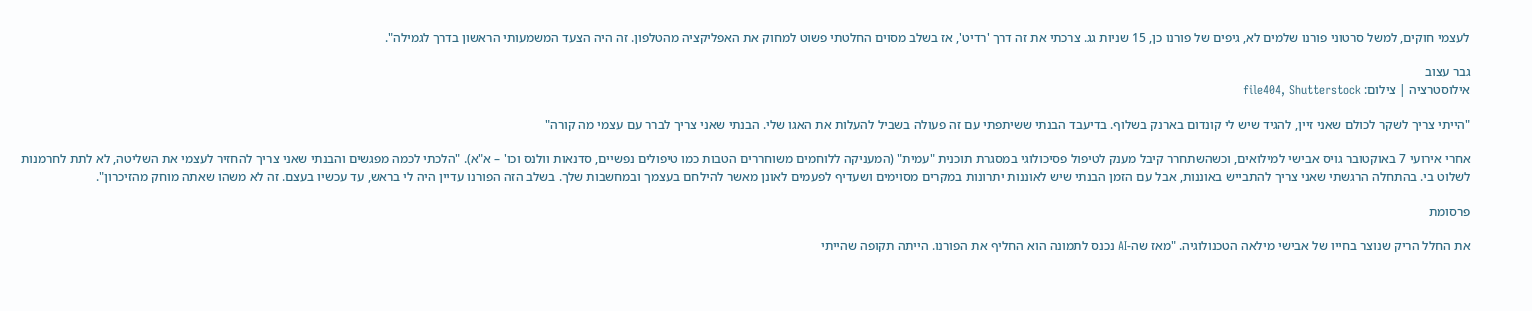לעצמי חוקים, למשל סרטוני פורנו שלמים לא, גיפים של פורנו כן, 15 שניות גג. צרכתי את זה דרך 'רדיט', אז בשלב מסוים החלטתי פשוט למחוק את האפליקציה מהטלפון. זה היה הצעד המשמעותי הראשון בדרך לגמילה".

גבר עצוב
אילוסטרציה | צילום: file404, Shutterstock

"הייתי צריך לשקר לכולם שאני זיין, להגיד שיש לי קונדום בארנק בשלוף. בדיעבד הבנתי ששיתפתי עם זה פעולה בשביל להעלות את האגו שלי. הבנתי שאני צריך לברר עם עצמי מה קורה"

אחרי אירועי 7 באוקטובר גויס אבישי למילואים, וכשהשתחרר קיבל מענק לטיפול פסיכולוגי במסגרת תוכנית "עמית" (המעניקה ללוחמים משוחררים הטבות כמו טיפולים נפשיים, סדנאות וולנס וכו' – א"א). "הלכתי לכמה מפגשים והבנתי שאני צריך להחזיר לעצמי את השליטה, לא לתת לחרמנות לשלוט בי. בהתחלה הרגשתי שאני צריך להתבייש באוננות, אבל עם הזמן הבנתי שיש לאוננות יתרונות במקרים מסוימים ושעדיף לפעמים לאונן מאשר להילחם בעצמך ובמחשבות שלך. בשלב הזה הפורנו עדיין היה לי בראש, עד עכשיו בעצם. זה לא משהו שאתה מוחק מהזיכרון".

פרסומת

את החלל הריק שנוצר בחייו של אבישי מילאה הטכנולוגיה. "מאז שה-AI נכנס לתמונה הוא החליף את הפורנו. הייתה תקופה שהייתי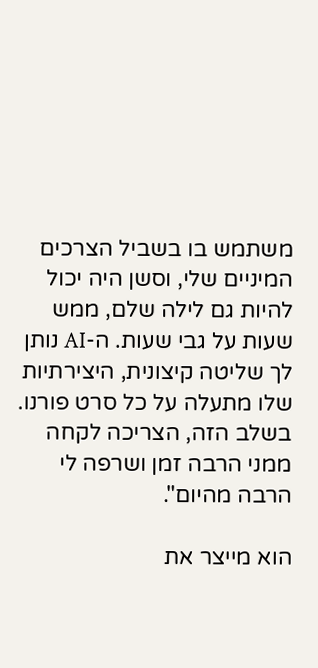משתמש בו בשביל הצרכים המיניים שלי, וסשן היה יכול להיות גם לילה שלם, ממש שעות על גבי שעות. ה-AI נותן לך שליטה קיצונית, היצירתיות שלו מתעלה על כל סרט פורנו. בשלב הזה, הצריכה לקחה ממני הרבה זמן ושרפה לי הרבה מהיום".

הוא מייצר את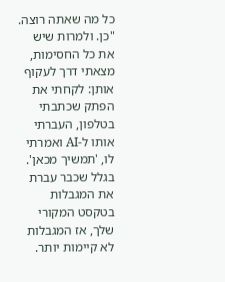כל מה שאתה רוצה.
"כן. ולמרות שיש את כל החסימות, מצאתי דרך לעקוף אותן: לקחתי את הפתק שכתבתי בטלפון, העברתי אותו ל-AI ואמרתי לו, 'תמשיך מכאן'. בגלל שכבר עברת את המגבלות בטקסט המקורי שלך, אז המגבלות לא קיימות יותר.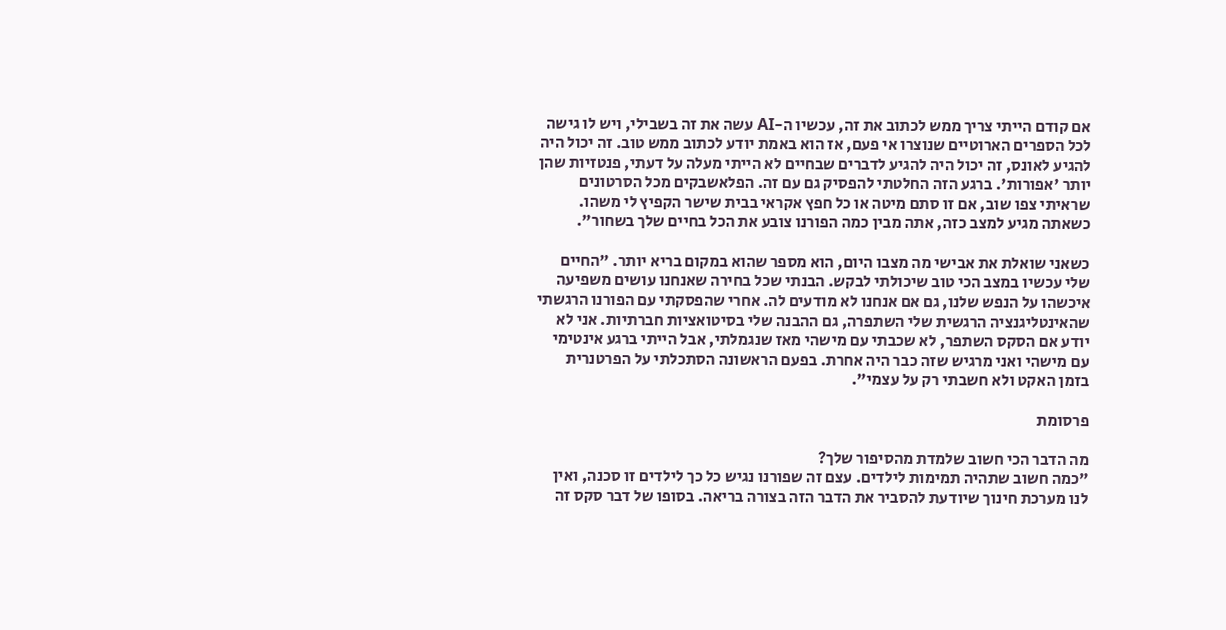אם קודם הייתי צריך ממש לכתוב את זה, עכשיו ה-AI עשה את זה בשבילי, ויש לו גישה לכל הספרים הארוטיים שנוצרו אי פעם, אז הוא באמת יודע לכתוב ממש טוב. זה יכול היה להגיע לאונס, זה יכול היה להגיע לדברים שבחיים לא הייתי מעלה על דעתי, פנטזיות שהן יותר 'אפורות'. ברגע הזה החלטתי להפסיק גם עם זה. הפלאשבקים מכל הסרטונים שראיתי צפו שוב, אם זו סתם מיטה או כל חפץ אקראי בבית שישר הקפיץ לי משהו. כשאתה מגיע למצב כזה, אתה מבין כמה הפורנו צובע את הכל בחיים שלך בשחור".

כשאני שואלת את אבישי מה מצבו היום, הוא מספר שהוא במקום בריא יותר. "החיים שלי עכשיו במצב הכי טוב שיכולתי לבקש. הבנתי שכל בחירה שאנחנו עושים משפיעה איכשהו על הנפש שלנו, גם אם אנחנו לא מודעים לה. אחרי שהפסקתי עם הפורנו הרגשתי שהאינטליגנציה הרגשית שלי השתפרה, גם ההבנה שלי בסיטואציות חברתיות. אני לא יודע אם הסקס השתפר, לא שכבתי עם מישהי מאז שנגמלתי, אבל הייתי ברגע אינטימי עם מישהי ואני מרגיש שזה כבר היה אחרת. בפעם הראשונה הסתכלתי על הפרטנרית בזמן האקט ולא חשבתי רק על עצמי".

פרסומת

מה הדבר הכי חשוב שלמדת מהסיפור שלך?
"כמה חשוב שתהיה תמימות לילדים. עצם זה שפורנו נגיש כל כך לילדים זו סכנה, ואין לנו מערכת חינוך שיודעת להסביר את הדבר הזה בצורה בריאה. בסופו של דבר סקס זה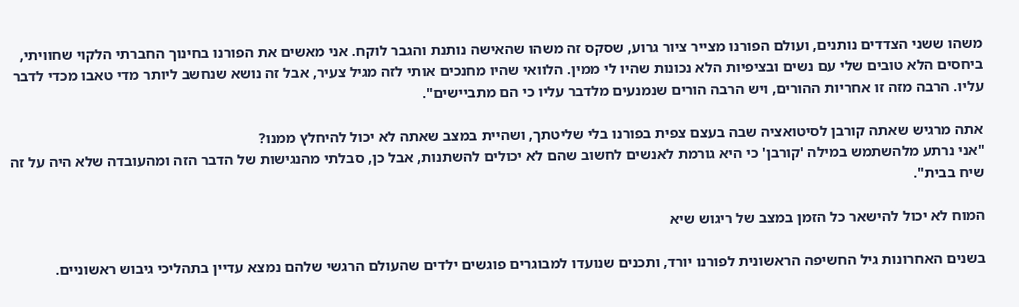משהו ששני הצדדים נותנים, ועולם הפורנו מצייר ציור גרוע, שסקס זה משהו שהאישה נותנת והגבר לוקח. אני מאשים את הפורנו בחינוך החברתי הלקוי שחוויתי, ביחסים הלא טובים שלי עם נשים ובציפיות הלא נכונות שהיו לי ממין. הלוואי שהיו מחנכים אותי לזה מגיל צעיר, אבל זה נושא שנחשב ליותר מדי טאבו מכדי לדבר עליו. הרבה מזה זו אחריות ההורים, ויש הרבה הורים שנמנעים מלדבר עליו כי הם מתביישים".

אתה מרגיש שאתה קורבן לסיטואציה שבה בעצם צפית בפורנו בלי שליטתך, ושהיית במצב שאתה לא יכול להיחלץ ממנו?
"אני נרתע מלהשתמש במילה 'קורבן' כי היא גורמת לאנשים לחשוב שהם לא יכולים להשתנות, אבל כן, סבלתי מהנגישות של הדבר הזה ומהעובדה שלא היה על זה שיח בבית".

המוח לא יכול להישאר כל הזמן במצב של ריגוש שיא

בשנים האחרונות גיל החשיפה הראשונית לפורנו יורד, ותכנים שנועדו למבוגרים פוגשים ילדים שהעולם הרגשי שלהם נמצא עדיין בתהליכי גיבוש ראשוניים.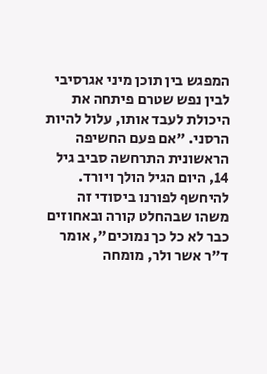המפגש בין תוכן מיני אגרסיבי לבין נפש שטרם פיתחה את היכולת לעבד אותו, עלול להיות הרסני. "אם פעם החשיפה הראשונית התרחשה סביב גיל 14, היום הגיל הולך ויורד. להיחשף לפורנו ביסודי זה משהו שבהחלט קורה ובאחוזים כבר לא כל כך נמוכים", אומר ד"ר אשר ולר, מומחה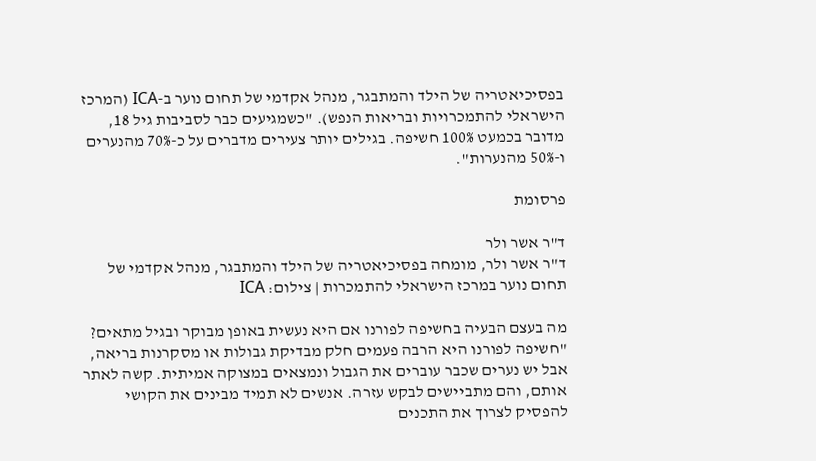בפסיכיאטריה של הילד והמתבגר, מנהל אקדמי של תחום נוער ב-ICA (המרכז הישראלי להתמכרויות ובריאות הנפש). "כשמגיעים כבר לסביבות גיל 18, מדובר בכמעט 100% חשיפה. בגילים יותר צעירים מדברים על כ-70% מהנערים ו-50% מהנערות".

פרסומת

ד"ר אשר ולר
ד"ר אשר ולר, מומחה בפסיכיאטריה של הילד והמתבגר, מנהל אקדמי של תחום נוער במרכז הישראלי להתמכרות | צילום: ICA

מה בעצם הבעיה בחשיפה לפורנו אם היא נעשית באופן מבוקר ובגיל מתאים?
"חשיפה לפורנו היא הרבה פעמים חלק מבדיקת גבולות או מסקרנות בריאה, אבל יש נערים שכבר עוברים את הגבול ונמצאים במצוקה אמיתית. קשה לאתר אותם, והם מתביישים לבקש עזרה. אנשים לא תמיד מבינים את הקושי להפסיק לצרוך את התכנים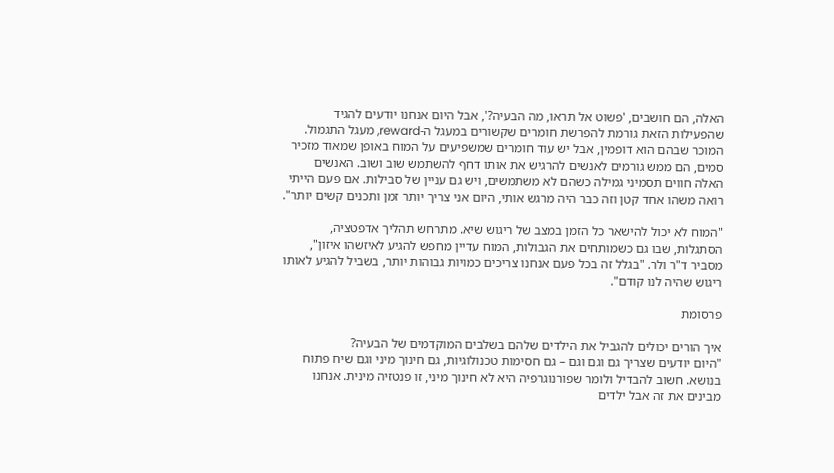האלה, הם חושבים, 'פשוט אל תראו, מה הבעיה?', אבל היום אנחנו יודעים להגיד שהפעילות הזאת גורמת להפרשת חומרים שקשורים במעגל ה-reward, מעגל התגמול. המוכר שבהם הוא דופמין, אבל יש עוד חומרים שמשפיעים על המוח באופן שמאוד מזכיר סמים, הם ממש גורמים לאנשים להרגיש את אותו דחף להשתמש שוב ושוב. האנשים האלה חווים תסמיני גמילה כשהם לא משתמשים, ויש גם עניין של סבילות. אם פעם הייתי רואה משהו אחד קטן וזה כבר היה מרגש אותי, היום אני צריך יותר זמן ותכנים קשים יותר".

"המוח לא יכול להישאר כל הזמן במצב של ריגוש שיא. מתרחש תהליך אדפטציה, הסתגלות, שבו גם כשמותחים את הגבולות, המוח עדיין מחפש להגיע לאיזשהו איזון", מסביר ד"ר ולר. "בגלל זה בכל פעם אנחנו צריכים כמויות גבוהות יותר, בשביל להגיע לאותו ריגוש שהיה לנו קודם".

פרסומת

איך הורים יכולים להגביל את הילדים שלהם בשלבים המוקדמים של הבעיה?
"היום יודעים שצריך גם וגם וגם – גם חסימות טכנולוגיות, גם חינוך מיני וגם שיח פתוח בנושא. חשוב להבדיל ולומר שפורנוגרפיה היא לא חינוך מיני, זו פנטזיה מינית. אנחנו מבינים את זה אבל ילדים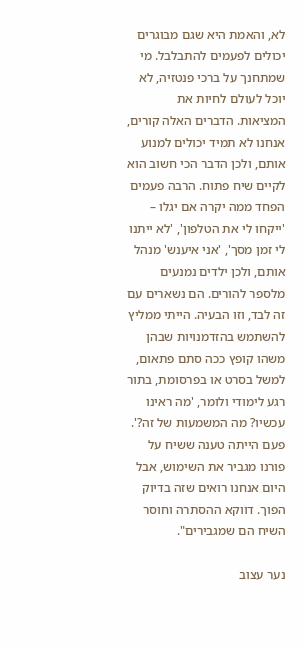לא, והאמת היא שגם מבוגרים יכולים לפעמים להתבלבל. מי שמתחנך על ברכי פנטזיה, לא יוכל לעולם לחיות את המציאות. הדברים האלה קורים, אנחנו לא תמיד יכולים למנוע אותם, ולכן הדבר הכי חשוב הוא לקיים שיח פתוח. הרבה פעמים הפחד ממה יקרה אם יגלו – 'ייקחו לי את הטלפון', 'לא ייתנו לי זמן מסך', 'אני איענש' מנהל אותם, ולכן ילדים נמנעים מלספר להורים. הם נשארים עם זה לבד, וזו הבעיה. הייתי ממליץ להשתמש בהזדמנויות שבהן משהו קופץ ככה סתם פתאום, למשל בסרט או בפרסומת, בתור רגע לימודי ולומר, 'מה ראינו עכשיו? מה המשמעות של זה?'. פעם הייתה טענה ששיח על פורנו מגביר את השימוש, אבל היום אנחנו רואים שזה בדיוק הפוך. דווקא ההסתרה וחוסר השיח הם שמגבירים".

נער עצוב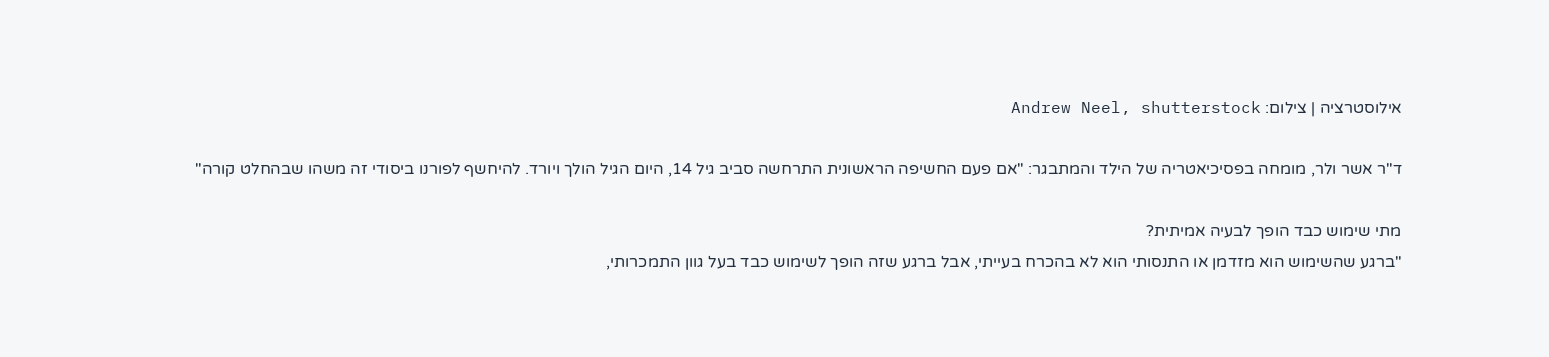אילוסטרציה | צילום: Andrew Neel, shutterstock

ד"ר אשר ולר, מומחה בפסיכיאטריה של הילד והמתבגר: "אם פעם החשיפה הראשונית התרחשה סביב גיל 14, היום הגיל הולך ויורד. להיחשף לפורנו ביסודי זה משהו שבהחלט קורה"

מתי שימוש כבד הופך לבעיה אמיתית?
"ברגע שהשימוש הוא מזדמן או התנסותי הוא לא בהכרח בעייתי, אבל ברגע שזה הופך לשימוש כבד בעל גוון התמכרותי,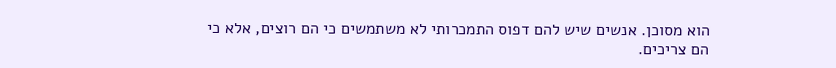הוא מסוכן. אנשים שיש להם דפוס התמכרותי לא משתמשים כי הם רוצים, אלא כי הם צריכים.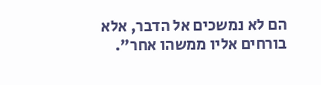הם לא נמשכים אל הדבר, אלא בורחים אליו ממשהו אחר".